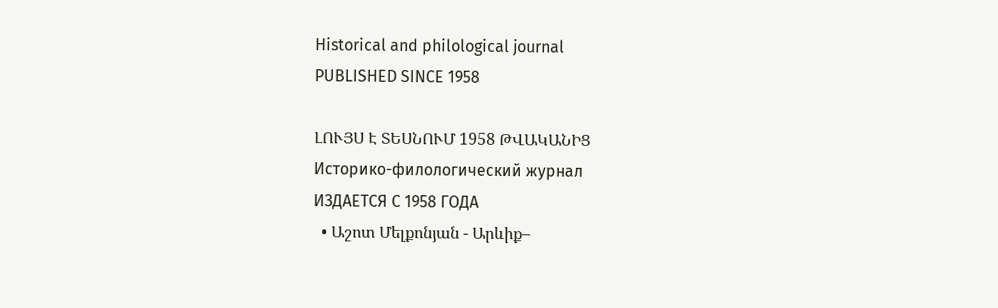Historical and philological journal
PUBLISHED SINCE 1958

ԼՈՒՅՍ Է ՏԵՍՆՈՒՄ 1958 ԹՎԱԿԱՆԻՑ
Историко-филологический журнал
ИЗДАЕТСЯ С 1958 ГОДА
  • Աշոտ Մելքոնյան - Արևիք–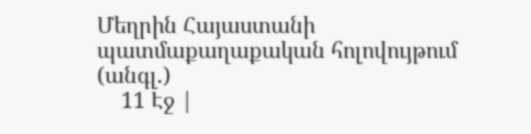Մեղրին Հայաստանի պատմաքաղաքական հոլովույթում (անգլ.)
    11 Էջ |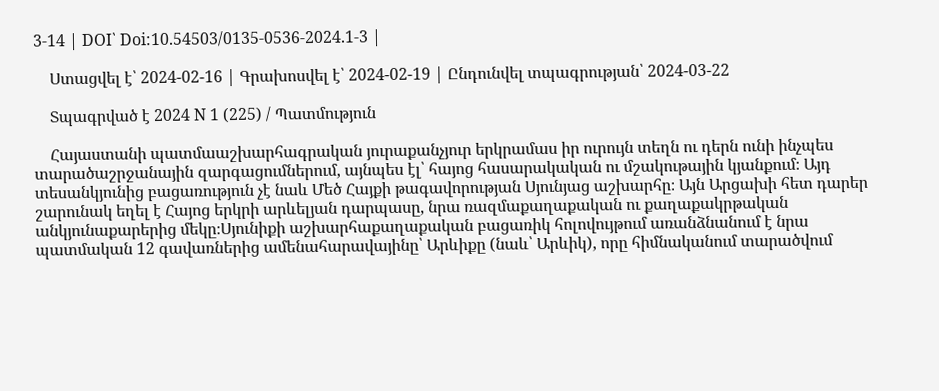3-14 | DOI՝ Doi:10.54503/0135-0536-2024.1-3 |

    Ստացվել է՝ 2024-02-16 | Գրախոսվել է՝ 2024-02-19 | Ընդունվել տպագրության՝ 2024-03-22

    Տպագրված է 2024 N 1 (225) / Պատմություն

    Հայաստանի պատմաաշխարհագրական յուրաքանչյուր երկրամաս իր ուրույն տեղն ու դերն ունի ինչպես տարածաշրջանային զարգացումներում, այնպես էլ՝ հայոց հասարակական ու մշակութային կյանքում։ Այդ տեսանկյունից բացառություն չէ նաև Մեծ Հայքի թագավորության Սյունյաց աշխարհը։ Այն Արցախի հետ դարեր շարունակ եղել է Հայոց երկրի արևելյան դարպասը, նրա ռազմաքաղաքական ու քաղաքակրթական անկյունաքարերից մեկը։Սյունիքի աշխարհաքաղաքական բացառիկ հոլովույթում առանձնանում է նրա պատմական 12 գավառներից ամենահարավայինը՝ Արևիքը (նաև՝ Արևիկ), որը հիմնականում տարածվում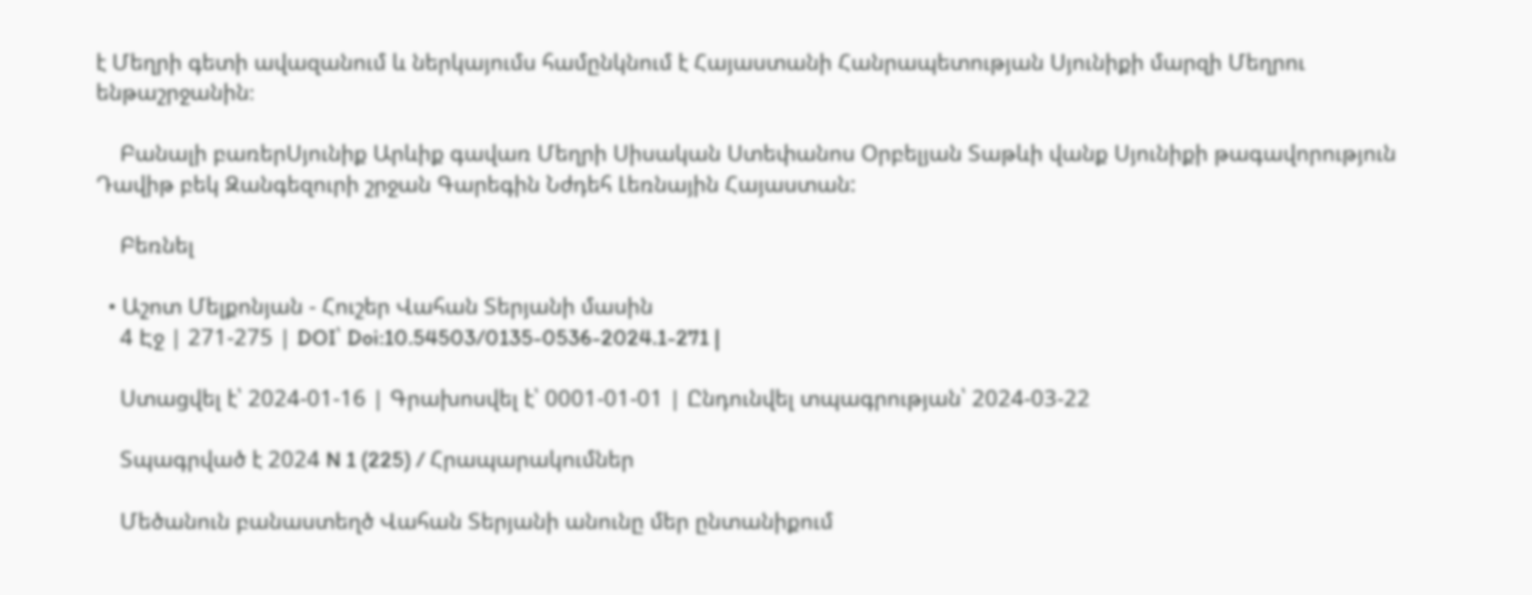է Մեղրի գետի ավազանում և ներկայումս համընկնում է Հայաստանի Հանրապետության Սյունիքի մարզի Մեղրու ենթաշրջանին։

    Բանալի բառերՍյունիք Արևիք գավառ Մեղրի Սիսական Ստեփանոս Օրբելյան Տաթևի վանք Սյունիքի թագավորություն Դավիթ բեկ Զանգեզուրի շրջան Գարեգին Նժդեհ Լեռնային Հայաստան:

    Բեռնել

  • Աշոտ Մելքոնյան - Հուշեր Վահան Տերյանի մասին
    4 Էջ | 271-275 | DOI՝ Doi:10.54503/0135-0536-2024.1-271 |

    Ստացվել է՝ 2024-01-16 | Գրախոսվել է՝ 0001-01-01 | Ընդունվել տպագրության՝ 2024-03-22

    Տպագրված է 2024 N 1 (225) / Հրապարակումներ

    Մեծանուն բանաստեղծ Վահան Տերյանի անունը մեր ընտանիքում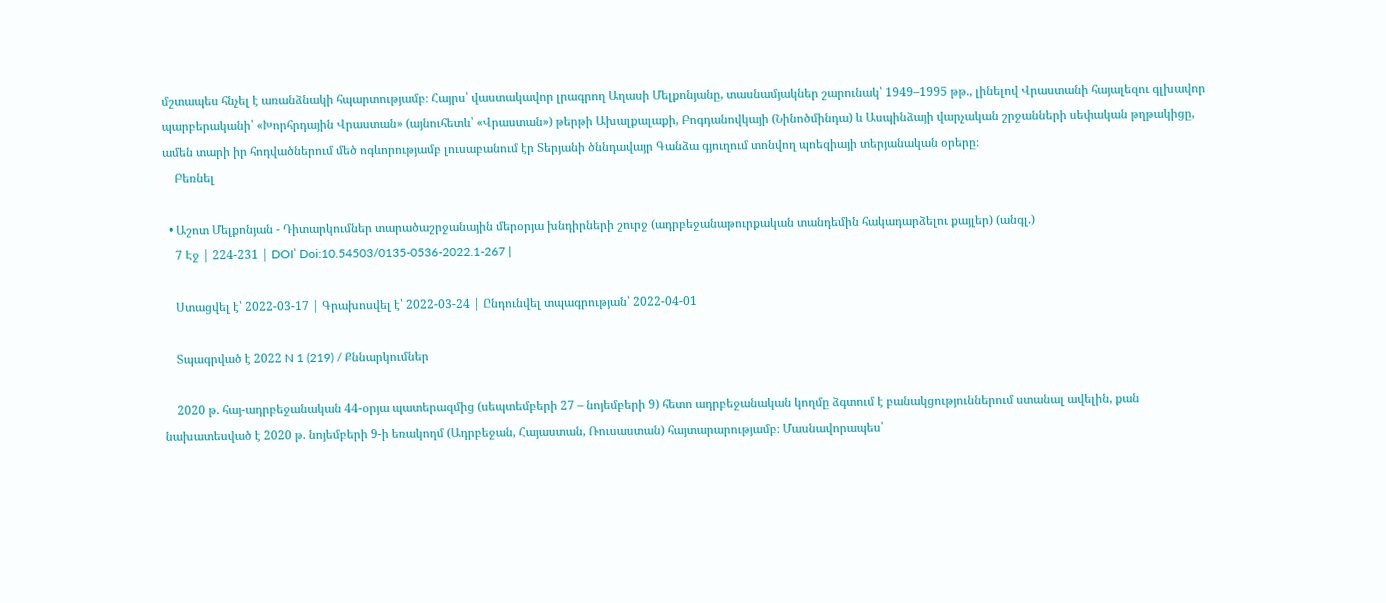մշտապես հնչել է առանձնակի հպարտությամբ։ Հայրս՝ վաստակավոր լրագրող Աղասի Մելքոնյանը, տասնամյակներ շարունակ՝ 1949–1995 թթ., լինելով Վրաստանի հայալեզու գլխավոր պարբերականի՝ «Խորհրդային Վրաստան» (այնուհետև՝ «Վրաստան») թերթի Ախալքալաքի, Բոգդանովկայի (Նինոծմինդա) և Ասպինձայի վարչական շրջանների սեփական թղթակիցը, ամեն տարի իր հոդվածներում մեծ ոգևորությամբ լուսաբանում էր Տերյանի ծննդավայր Գանձա գյուղում տոնվող պոեզիայի տերյանական օրերը։
    Բեռնել

  • Աշոտ Մելքոնյան - Դիտարկումներ տարածաշրջանային մերօրյա խնդիրների շուրջ (ադրբեջանաթուրքական տանդեմին հակադարձելու քայլեր) (անգլ.)
    7 Էջ | 224-231 | DOI՝ Doi:10.54503/0135-0536-2022.1-267 |

    Ստացվել է՝ 2022-03-17 | Գրախոսվել է՝ 2022-03-24 | Ընդունվել տպագրության՝ 2022-04-01

    Տպագրված է 2022 N 1 (219) / Քննարկումներ

    2020 թ. հայ-ադրբեջանական 44-օրյա պատերազմից (սեպտեմբերի 27 – նոյեմբերի 9) հետո ադրբեջանական կողմը ձգտում է բանակցություններում ստանալ ավելին, քան նախատեսված է 2020 թ. նոյեմբերի 9-ի եռակողմ (Ադրբեջան, Հայաստան, Ռուսաստան) հայտարարությամբ։ Մասնավորապես՝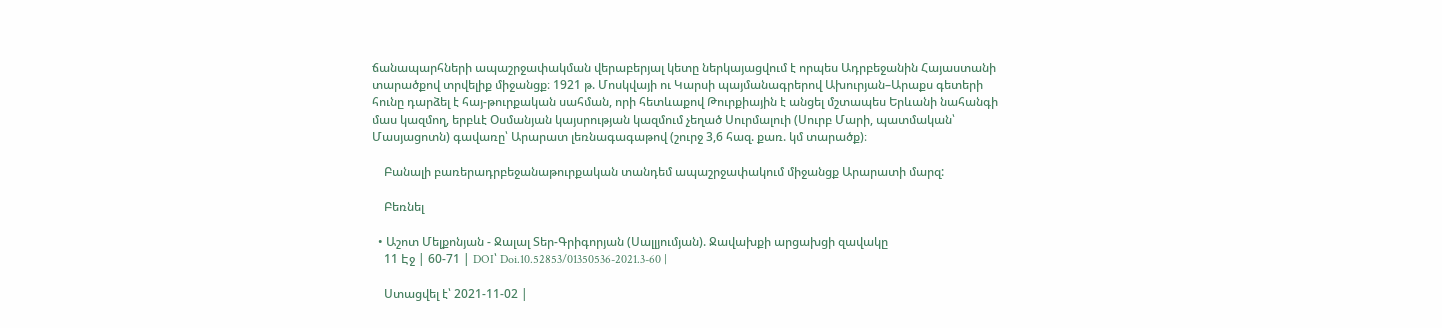ճանապարհների ապաշրջափակման վերաբերյալ կետը ներկայացվում է որպես Ադրբեջանին Հայաստանի տարածքով տրվելիք միջանցք։ 1921 թ. Մոսկվայի ու Կարսի պայմանագրերով Ախուրյան–Արաքս գետերի հունը դարձել է հայ-թուրքական սահման, որի հետևաքով Թուրքիային է անցել մշտապես Երևանի նահանգի մաս կազմող, երբևէ Օսմանյան կայսրության կազմում չեղած Սուրմալուի (Սուրբ Մարի, պատմական՝ Մասյացոտն) գավառը՝ Արարատ լեռնագագաթով (շուրջ 3,6 հազ. քառ. կմ տարածք)։

    Բանալի բառերադրբեջանաթուրքական տանդեմ ապաշրջափակում միջանցք Արարատի մարզ:

    Բեռնել

  • Աշոտ Մելքոնյան - Ջալալ Տեր-Գրիգորյան (Սալլյումյան). Ջավախքի արցախցի զավակը
    11 Էջ | 60-71 | DOI՝ Doi.10.52853/01350536-2021.3-60 |

    Ստացվել է՝ 2021-11-02 |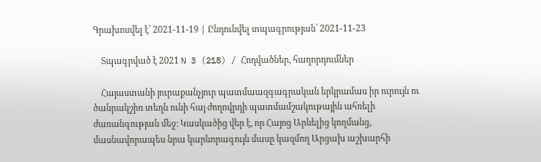Գրախոսվել է՝ 2021-11-19 | Ընդունվել տպագրության՝ 2021-11-23

    Տպագրված է 2021 N 3 (218) / Հոդվածներ, հաղորդումներ

    Հայաստանի յուրաքանչյուր պատմաազգագրական երկրամաս իր ուրույն ու ծանրակշիռ տեղն ունի հայ ժողովրդի պատմամշակութային ահռելի ժառանգության մեջ։ Կասկածից վեր է, որ Հայոց Արևելից կողմանց, մասնավորապես նրա կարևորագույն մասը կազմող Արցախ աշխարհի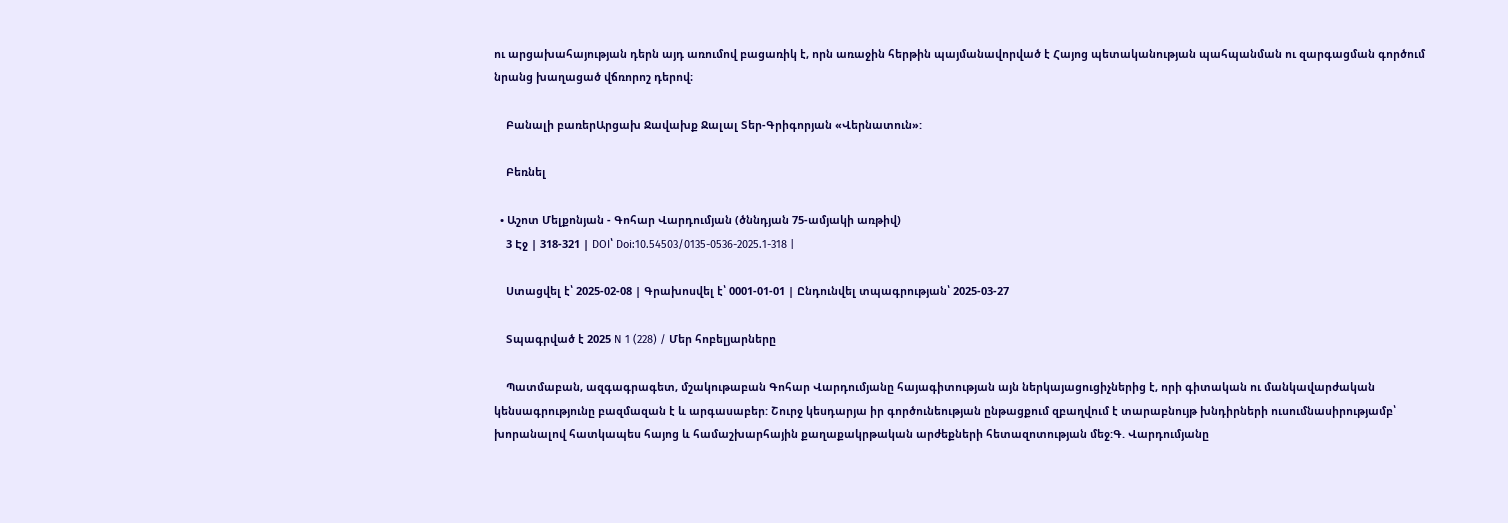ու արցախահայության դերն այդ առումով բացառիկ է, որն առաջին հերթին պայմանավորված է Հայոց պետականության պահպանման ու զարգացման գործում նրանց խաղացած վճռորոշ դերով։

    Բանալի բառերԱրցախ Ջավախք Ջալալ Տեր-Գրիգորյան «Վերնատուն»:

    Բեռնել

  • Աշոտ Մելքոնյան - Գոհար Վարդումյան (ծննդյան 75-ամյակի առթիվ)
    3 Էջ | 318-321 | DOI՝ Doi:10.54503/0135-0536-2025.1-318 |

    Ստացվել է՝ 2025-02-08 | Գրախոսվել է՝ 0001-01-01 | Ընդունվել տպագրության՝ 2025-03-27

    Տպագրված է 2025 N 1 (228) / Մեր հոբելյարները

    Պատմաբան, ազգագրագետ, մշակութաբան Գոհար Վարդումյանը հայագիտության այն ներկայացուցիչներից է, որի գիտական ու մանկավարժական կենսագրությունը բազմազան է և արգասաբեր: Շուրջ կեսդարյա իր գործունեության ընթացքում զբաղվում է տարաբնույթ խնդիրների ուսումնասիրությամբ՝ խորանալով հատկապես հայոց և համաշխարհային քաղաքակրթական արժեքների հետազոտության մեջ:Գ. Վարդումյանը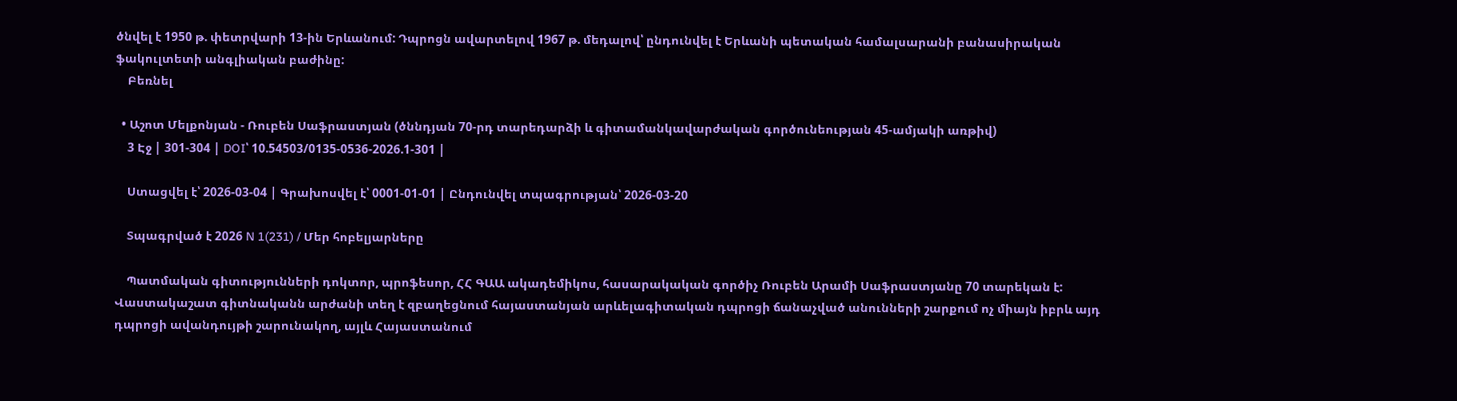ծնվել է 1950 թ. փետրվարի 13-ին Երևանում: Դպրոցն ավարտելով 1967 թ. մեդալով՝ ընդունվել է Երևանի պետական համալսարանի բանասիրական ֆակուլտետի անգլիական բաժինը:
    Բեռնել

  • Աշոտ Մելքոնյան - Ռուբեն Սաֆրաստյան (ծննդյան 70-րդ տարեդարձի և գիտամանկավարժական գործունեության 45-ամյակի առթիվ)
    3 Էջ | 301-304 | DOI՝ 10.54503/0135-0536-2026.1-301 |

    Ստացվել է՝ 2026-03-04 | Գրախոսվել է՝ 0001-01-01 | Ընդունվել տպագրության՝ 2026-03-20

    Տպագրված է 2026 N 1(231) / Մեր հոբելյարները

    Պատմական գիտությունների դոկտոր, պրոֆեսոր, ՀՀ ԳԱԱ ակադեմիկոս, հասարակական գործիչ Ռուբեն Արամի Սաֆրաստյանը 70 տարեկան է: Վաստակաշատ գիտնականն արժանի տեղ է զբաղեցնում հայաստանյան արևելագիտական դպրոցի ճանաչված անունների շարքում ոչ միայն իբրև այդ դպրոցի ավանդույթի շարունակող, այլև Հայաստանում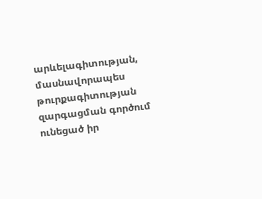արևելագիտության, մասնավորապես թուրքագիտության զարգացման գործում ունեցած իր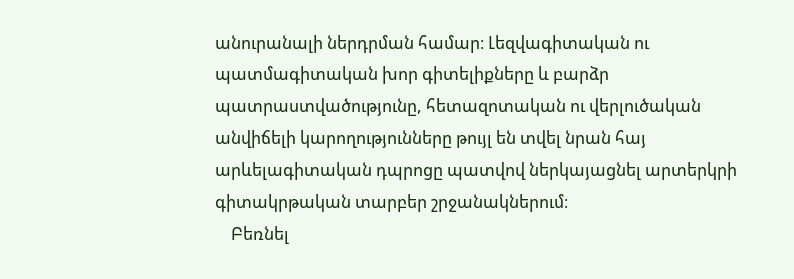անուրանալի ներդրման համար։ Լեզվագիտական ու պատմագիտական խոր գիտելիքները և բարձր պատրաստվածությունը, հետազոտական ու վերլուծական անվիճելի կարողությունները թույլ են տվել նրան հայ արևելագիտական դպրոցը պատվով ներկայացնել արտերկրի գիտակրթական տարբեր շրջանակներում։
    Բեռնել